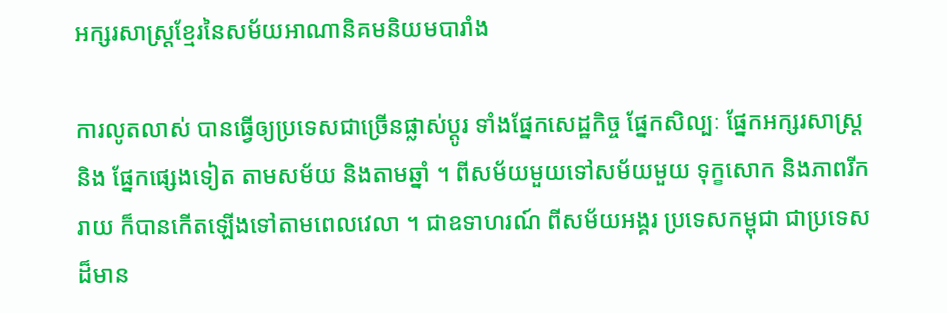អក្សរសាស្រ្តខ្មែរនៃសម័យអាណានិគមនិយមបារាំង

ការលូតលាស់ បានធ្វើឲ្យប្រទេសជាច្រើនផ្លាស់ប្ដូរ ទាំងផ្នែកសេដ្ឋកិច្ច ផ្នែកសិល្បៈ ផ្នែកអក្សរសាស្រ្ត និង ផ្នែកផ្សេងទៀត តាមសម័យ និងតាមឆ្នាំ ។ ពីសម័យមួយទៅសម័យមួយ ទុក្ខសោក និងភាពរីករាយ ក៏បានកើតឡើងទៅតាមពេលវេលា ។ ជាឧទាហរណ៍ ពីសម័យអង្គរ ប្រទេសកម្ពុជា ជាប្រទេសដ៏មាន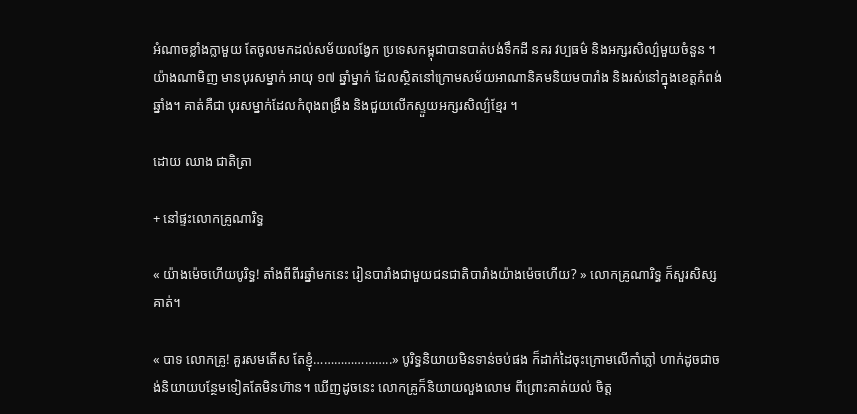អំណាចខ្លាំងក្លាមួយ តែចូលមកដល់សម័យលង្វែក ប្រទេសកម្ពុជាបានបាត់បង់ទឹកដី នគរ វប្បធម៌ និងអក្សរសិល្ប៌មួយចំនួន ។ យ៉ាងណាមិញ មានបុរសម្នាក់ អាយុ ១៧ ឆ្នាំម្នាក់ ដែលស្ថិតនៅក្រោមសម័យអាណានិគមនិយមបារាំង និងរស់នៅក្នុងខេត្តកំពង់ឆ្នាំង។ គាត់គឺជា បុរសម្នាក់ដែលកំពុងពង្រឹង និងជួយលើកស្ទួយអក្សរសិល្ប៌ខ្មែរ ។

ដោយ ឈាង ជាតិត្រា

+ នៅផ្ទះលោកគ្រូណារិទ្ធ

« យ៉ាងម៉េចហើយបូរិទ្ធ! តាំងពីពីរឆ្នាំមកនេះ រៀនបារាំងជាមួយជនជាតិបារាំងយ៉ាងម៉េចហើយ? » លោកគ្រូណារិទ្ធ ក៏សួរសិស្សគាត់។

« បាទ លោកគ្រូ! គួរសមតើស តែខ្ញុំ…………………..» បូរិទ្ធនិយាយមិនទាន់ចប់ផង ក៏ដាក់ដៃចុះក្រោមលើកាំភ្លៅ ហាក់ដូចជាចង់និយាយបន្ថែមទៀតតែមិនហ៊ាន។ ឃើញដូចនេះ លោកគ្រូក៏និយាយលួងលោម ពីព្រោះគាត់យល់ ចិត្ត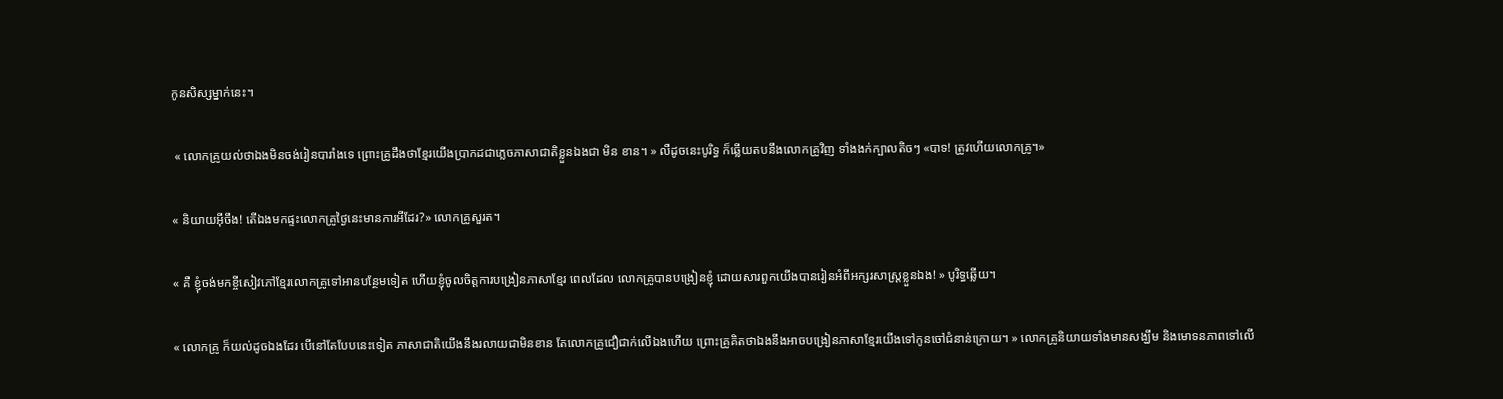កូនសិស្សម្នាក់នេះ។

 « លោកគ្រូយល់ថាឯងមិនចង់រៀនបារាំងទេ ព្រោះគ្រូដឹងថាខ្មែរយើងប្រាកដជាភ្លេចភាសាជាតិខ្លួនឯងជា មិន ខាន។ » លឺដូចនេះបូរិទ្ធ ក៏ឆ្លើយតបនឹងលោកគ្រូវិញ ទាំងងក់ក្បាលតិចៗ «បាទ! ត្រូវហើយលោកគ្រូ។»

« និយាយអុីចឹង! តើឯងមកផ្ទះលោកគ្រូថ្ងៃនេះមានការអីដែរ?» លោកគ្រូសួរត។

« គឺ ខ្ញុំចង់មកខ្ចីសៀវភៅខ្មែរលោកគ្រូទៅអានបន្ថែមទៀត ហើយខ្ញុំចូលចិត្តការបង្រៀនភាសាខ្មែរ ពេលដែល លោកគ្រូបានបង្រៀនខ្ញុំ ដោយសារពួកយើងបានរៀនអំពីអក្សរសាស្រ្តខ្លួនឯង! » បូរិទ្ធឆ្លើយ។

« លោកគ្រូ ក៏យល់ដូចឯងដែរ បើនៅតែបែបនេះទៀត ភាសាជាតិយើងនឹងរលាយជាមិនខាន តែលោកគ្រូជឿជាក់លើឯងហើយ ព្រោះគ្រូគិតថាឯងនឹងអាចបង្រៀនភាសាខ្មែរយើងទៅកូនចៅជំនាន់ក្រោយ។ » លោកគ្រូនិយាយទាំងមានសង្ឃឹម និងមោទនភាពទៅលើ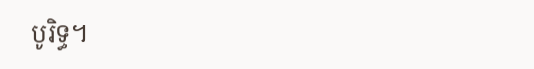បូរិទ្ធ។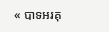« បាទអរគុ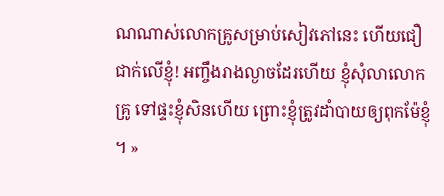ណណាស់លោកគ្រូសម្រាប់សៀវភៅនេះ ហើយជឿជាក់លើខ្ញុំ! អញ្ចឹងរាងល្ងាចដែរហើយ ខ្ញុំសុំលាលោកគ្រូ ទៅផ្ទះខ្ញុំសិនហើយ ព្រោះខ្ញុំត្រូវដាំបាយឲ្យពុកម៉ែខ្ញុំ ។ »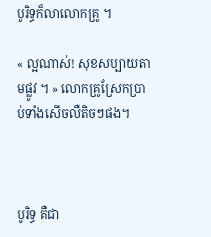បូរិទ្ធក៏លាលោកគ្រូ ។

« ល្អណាស់! សុខសប្បាយតាមផ្លូវ ។ » លោកគ្រូស្រែកប្រាប់ទាំងសើចលឺតិចៗផង។



បូរិទ្ធ គឺជា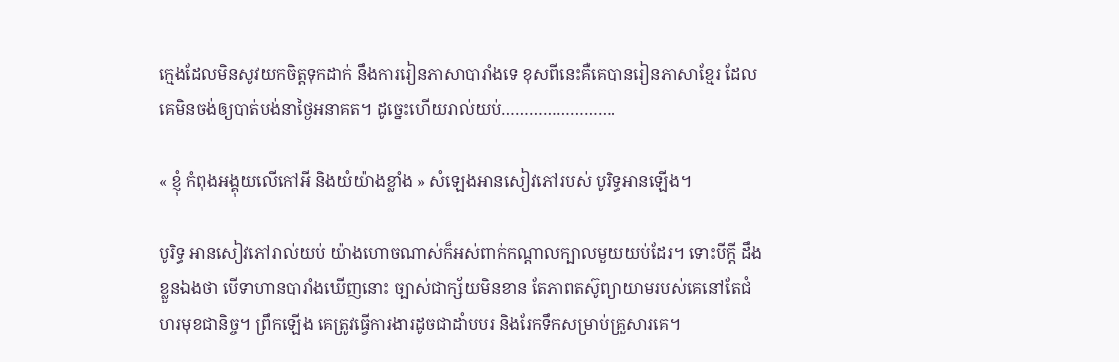ក្មេងដែលមិនសូវយកចិត្តទុកដាក់ នឹងការរៀនភាសាបារាំងទេ ខុសពីនេះគឺគេបានរៀនភាសាខ្មែរ ដែលគេមិនចង់ឲ្យបាត់បង់នាថ្ងៃអនាគត។ ដូច្នេះហើយរាល់យប់…………………….

« ខ្ញុំ កំពុងអង្គុយលើកៅអី និងយំយ៉ាងខ្លាំង » សំឡេងអានសៀវភៅរបស់ បូរិទ្ធអានឡើង។

បូរិទ្ធ អានសៀវភៅរាល់យប់ យ៉ាងហោចណាស់ក៏អស់ពាក់កណ្ដាលក្បាលមួយយប់ដែរ។ ទោះបីក្ដី ដឹងខ្លួនឯងថា បើទាហានបារាំងឃើញនោះ ច្បាស់ជាក្ស័យមិនខាន តែភាពតស៊ូព្យាយាមរបស់គេនៅតែជំហរមុខជានិច្ច។ ព្រឹកឡើង គេត្រូវធ្វើការងារដូចជាដាំបបរ និងរែកទឹកសម្រាប់គ្រួសារគេ។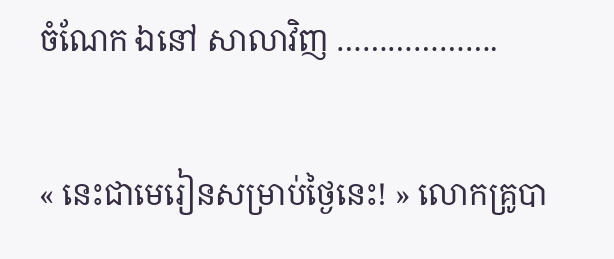ចំណែក ឯនៅ សាលាវិញ ……………….

« នេះជាមេរៀនសម្រាប់ថ្ងៃនេះ! » លោកគ្រូបា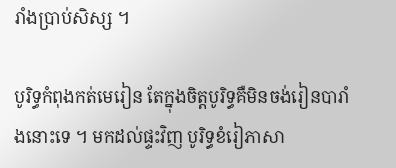រាំងប្រាប់សិស្ស ។

បូរិទ្ធកំពុងកត់មេរៀន តែក្នុងចិត្តបូរិទ្ធគឺមិនចង់រៀនបារាំងនោះទេ ។ មកដល់ផ្ទះវិញ បូរិទ្ធខំរៀភាសា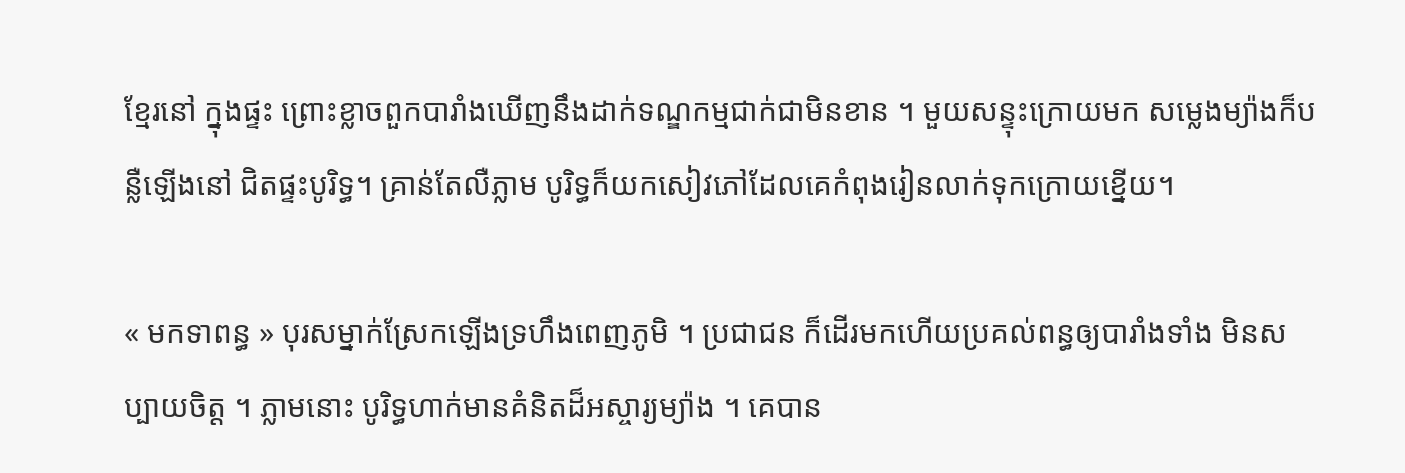ខ្មែរនៅ ក្នុងផ្ទះ ព្រោះខ្លាចពួកបារាំងឃើញនឹងដាក់ទណ្ឌកម្មជាក់ជាមិនខាន ។ មួយសន្ទុះក្រោយមក សម្លេងម្យ៉ាងក៏បន្លឺឡើងនៅ ជិតផ្ទះបូរិទ្ធ។ គ្រាន់តែលឺភ្លាម បូរិទ្ធក៏យកសៀវភៅដែលគេកំពុងរៀនលាក់ទុកក្រោយខ្នើយ។

« មកទាពន្ធ » បុរសម្នាក់ស្រែកឡើងទ្រហឹងពេញភូមិ ។ ប្រជាជន ក៏ដើរមកហើយប្រគល់ពន្ធឲ្យបារាំងទាំង មិនសប្បាយចិត្ត ។ ភ្លាមនោះ បូរិទ្ធហាក់មានគំនិតដ៏អស្ចារ្យម្យ៉ាង ។ គេបាន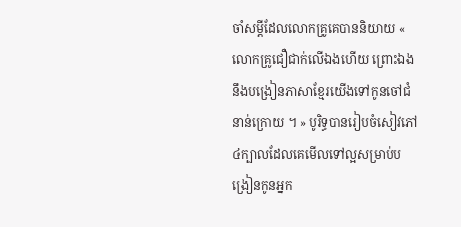ចាំសម្ដីដែលលោកគ្រូគេបាននិយាយ « លោកគ្រូជឿជាក់លើឯងហើយ ព្រោះឯងនឹងបង្រៀនភាសាខ្មែរយើងទៅកូនចៅជំនាន់ក្រោយ ។ » បូរិទ្ធបានរៀបចំសៀវភៅ ៤ក្បាលដែលគេមើលទៅល្អសម្រាប់បង្រៀនកូនអ្នក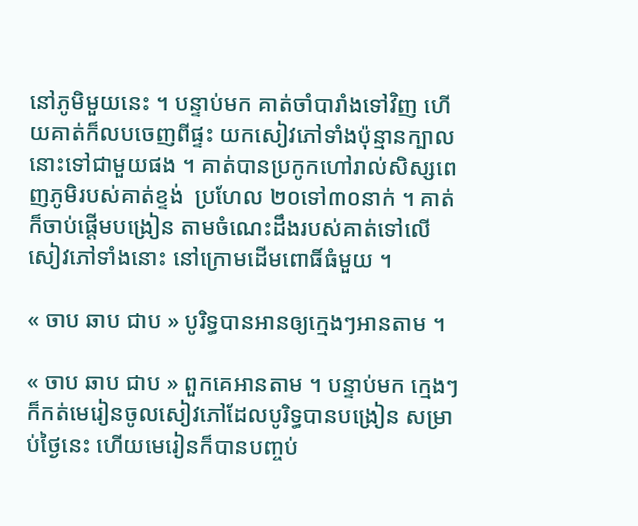នៅភូមិមួយនេះ ។ បន្ទាប់មក គាត់ចាំបារាំងទៅវិញ ហើយគាត់ក៏លបចេញពីផ្ទះ យកសៀវភៅទាំងប៉ុន្មានក្បាលនោះទៅជាមួយផង ។ គាត់បានប្រកូកហៅរាល់សិស្សពេញភូមិរបស់គាត់ខ្ទង់  ប្រហែល ២០ទៅ៣០នាក់ ។ គាត់ ក៏ចាប់ផ្ដើមបង្រៀន តាមចំណេះដឹងរបស់គាត់ទៅលើសៀវភៅទាំងនោះ នៅក្រោមដើមពោធិ៍ធំមួយ ។

« ចាប ឆាប ជាប » បូរិទ្ធបានអានឲ្យក្មេងៗអានតាម ។

« ចាប ឆាប ជាប » ពួកគេអានតាម ។ បន្ទាប់មក ក្មេងៗក៏កត់មេរៀនចូលសៀវភៅដែលបូរិទ្ធបានបង្រៀន សម្រាប់ថ្ងៃនេះ ហើយមេរៀនក៏បានបញ្ចប់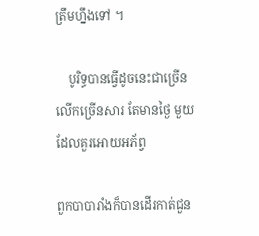ត្រឹមហ្នឹងទៅ ។

    បូរិទ្ធបានធ្វើដូចនេះជាច្រើនលើកច្រើនសារ តែមានថ្ងៃ មួយដែលគួរអោយអភ័ព្វ

ពួកបាបារាំងក៏បានដើរកាត់ជួន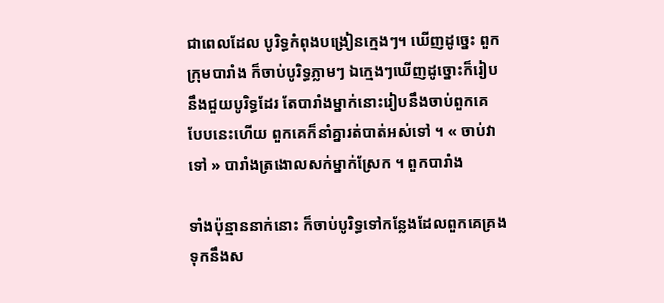ជាពេលដែល បូរិទ្ធកំពុងបង្រៀនក្មេងៗ។ ឃើញដូច្នេះ ពួកក្រុមបារាំង ក៏ចាប់បូរិទ្ធភ្លាមៗ ឯក្មេងៗឃើញដូច្នោះក៏រៀបនឹងជួយបូរិទ្ធដែរ តែបារាំងម្នាក់នោះរៀបនឹងចាប់ពួកគេ  បែបនេះហើយ ពួកគេក៏នាំគ្នារត់បាត់អស់ទៅ ។ « ចាប់វាទៅ » បារាំងត្រងោលសក់ម្នាក់ស្រែក ។ ពួកបារាំង

ទាំងប៉ុន្មាននាក់នោះ ក៏ចាប់បូរិទ្ធទៅកន្លែងដែលពួកគេគ្រងទុកនឹងស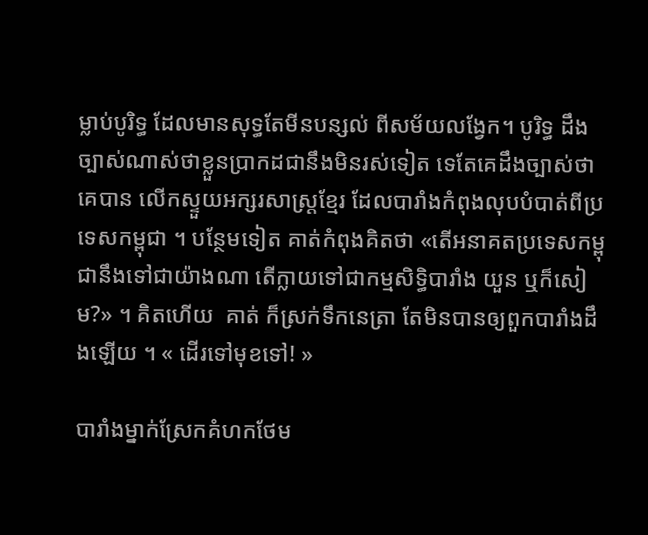ម្លាប់បូរិទ្ធ ដែលមានសុទ្ធតែមីនបន្សល់ ពីសម័យលង្វែក។ បូរិទ្ធ ដឹងច្បាស់ណាស់ថាខ្លួនប្រាកដជានឹងមិនរស់ទៀត ទេតែគេដឹងច្បាស់ថាគេបាន លើកស្ទួយអក្សរសាស្រ្តខ្មែរ ដែលបារាំងកំពុងលុបបំបាត់ពីប្រទេសកម្ពុជា ។ បន្ថែមទៀត គាត់កំពុងគិតថា «តើអនាគតប្រទេសកម្ពុជានឹងទៅជាយ៉ាងណា តើក្លាយទៅជាកម្មសិទ្ធិបារាំង យួន ឬក៏សៀម?» ។ គិតហើយ  គាត់ ក៏ស្រក់ទឹកនេត្រា តែមិនបានឲ្យពួកបារាំងដឹងឡើយ ។ « ដើរទៅមុខទៅ! »

បារាំងម្នាក់ស្រែកគំហកថែម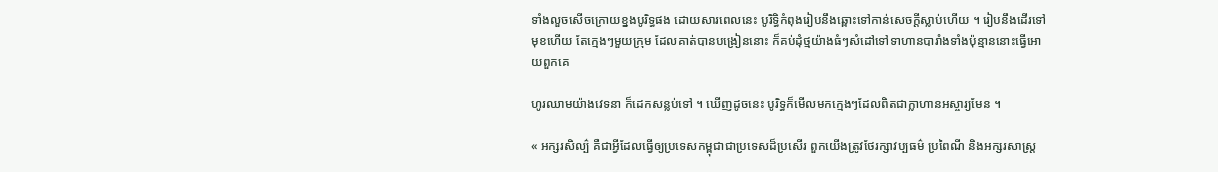ទាំងលួចសើចក្រោយខ្នងបូរិទ្ធផង ដោយសារពេលនេះ បូរិទ្ធិកំពុងរៀបនឹងឆ្ពោះទៅកាន់សេចក្ដីស្លាប់ហើយ ។ រៀបនឹងដើរទៅមុខហើយ តែក្មេងៗមួយក្រុម ដែលគាត់បានបង្រៀននោះ ក៏គប់ដុំថ្មយ៉ាងធំៗសំដៅទៅទាហានបារាំងទាំងប៉ុន្មាននោះធ្វើអោយពួកគេ

ហូរឈាមយ៉ាងវេទនា ក៏ដេកសន្លប់ទៅ ។ ឃើញដូចនេះ បូរិទ្ធក៏មើលមកក្មេងៗដែលពិតជាក្លាហានអស្ចារ្យមែន ។

« អក្សរសិល្ប៌ គឺជាអ្វីដែលធ្វើឲ្យប្រទេសកម្ពុជាជាប្រទេសដ៏ប្រសើរ ពួកយើងត្រូវថែរក្សាវប្បធម៌ ប្រពៃណី និងអក្សរសាស្រ្ត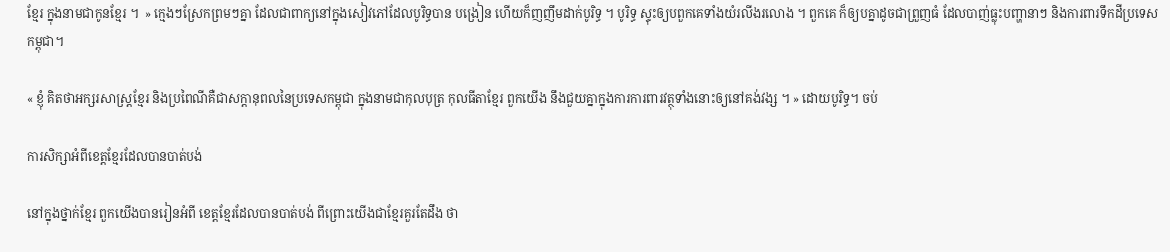ខ្មែរ ក្នុងនាមជាកូនខ្មែរ ។  » ក្មេងៗស្រែកព្រមៗគ្នា ដែលជាពាក្យនៅក្នុងសៀវភៅដែលបូរិទ្ធបាន បង្រៀន ហើយក៏ញញឹមដាក់បូរិទ្ធ ។ បូរិទ្ធ ស្ទុះឲ្យបពួកគេទាំងយំរលីងរលោង ។ ពួកគេ ក៏ឲ្យបគ្នាដូចជាព្រួញធំ ដែលបាញ់ធ្លុះបញ្ហានាៗ និងការពារទឹកដីប្រទេសកម្ពុជា។

« ខ្ញុំ គិតថាអក្សរសាស្រ្តខ្មែរ និងប្រពៃណីគឺជាសក្ដានុពលនៃប្រទេសកម្ពុជា ក្នុងនាមជាកុលបុត្រ កុលធីតាខ្មែរ ពួកយើង នឹងជួយគ្នាក្នុងការការពារវត្ថុទាំងនោះឲ្យនៅគង់វង្ស ។ » ដោយបូរិទ្ធ។ ចប់

ការសិក្សាអំពីខេត្តខ្មែរដែលបានបាត់បង់

នៅក្នុងថ្នាក់ខ្មែរ ពួកយើងបានរៀនអំពី ខេត្តខ្មែរដែលបានបាត់បង់ ពីព្រោះយើងជាខ្មែរគួរតែដឹង ថា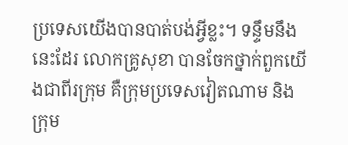ប្រទេសយើងបានបាត់បង់អ្វីខ្លះ។ ទន្ទឹមនឹងនេះដែរ លោកគ្រូសុខា បានចែកថ្នាក់ពួកយើងជាពីរក្រុម គឺក្រុមប្រទេសវៀតណាម និង ក្រុម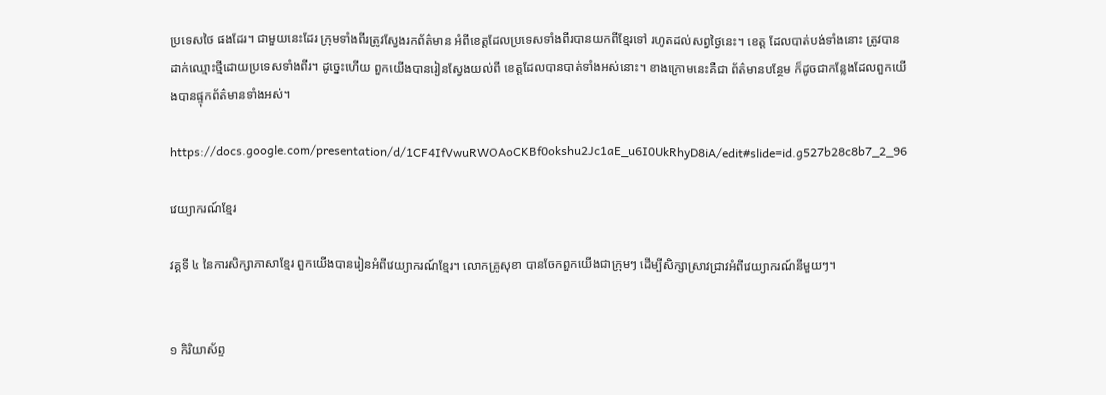ប្រទេសថៃ ផងដែរ។ ជាមួយនេះដែរ ក្រុមទាំងពីរត្រូវស្វែងរកព័ត៌មាន អំពីខេត្តដែលប្រទេសទាំងពីរបានយកពីខ្មែរទៅ រហូតដល់សព្វថ្ងៃនេះ។ ខេត្ត ដែលបាត់បង់ទាំងនោះ ត្រូវបានដាក់ឈ្មោះថ្មីដោយប្រទេសទាំងពីរ។ ដូច្នេះហើយ ពួកយើងបានរៀនស្វែងយល់ពី ខេត្តដែលបានបាត់ទាំងអស់នោះ។ ខាងក្រោមនេះគឺជា ព័ត៌មានបន្ថែម ក៏ដូចជាកន្លែងដែលពួកយើងបានផ្ទុកព័ត៌មានទាំងអស់។

https://docs.google.com/presentation/d/1CF4IfVwuRWOAoCKBf0okshu2Jc1aE_u6I0UkRhyD8iA/edit#slide=id.g527b28c8b7_2_96

វេយ្យាករណ៍ខ្មែរ

វគ្គទី ៤ នៃការសិក្សាភាសាខ្មែរ ពួកយើងបានរៀនអំពីវេយ្យាករណ៍ខ្មែរ។ លោកគ្រូសុខា បានចែកពួកយើងជាក្រុមៗ ដើម្បីសិក្សាស្រាវជ្រាវអំពីវេយ្យាករណ៍នីមួយៗ។


១ កិរិយាស័ព្ទ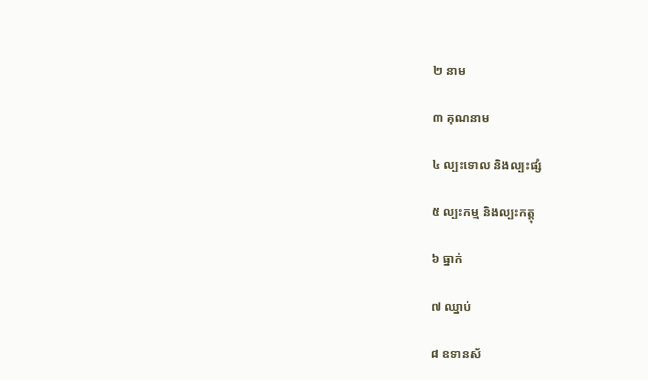២ នាម

៣ គុណនាម

៤ ល្បះទោល និងល្បះផ្សំ

៥ ល្បះកម្ម និងល្បះកត្តុ

៦ ធ្នាក់

៧ ឈ្នាប់

៨ ឧទានស័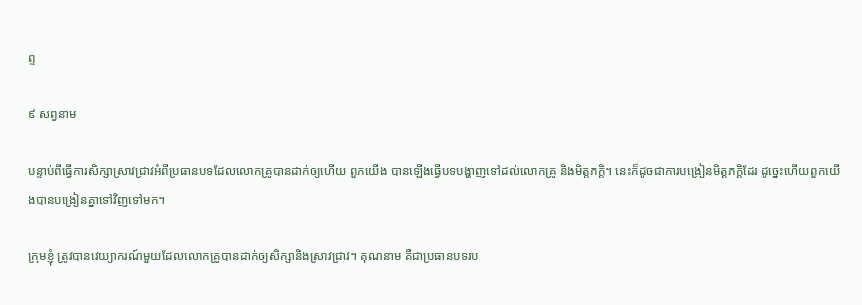ព្ទ

៩ សព្វនាម

បន្ទាប់ពីធ្វើការសិក្សាស្រាវជ្រាវអំពីប្រធានបទដែលលោកគ្រូបានដាក់ឲ្យហើយ ពួកយើង បានឡើងធ្វើបទបង្ហាញទៅដល់លោកគ្រូ និងមិត្តភក្តិ។ នេះក៏ដូចជាការបង្រៀនមិត្តភក្តិដែរ ដូច្នេះហើយពួកយើងបានបង្រៀនគ្នាទៅវិញទៅមក។

ក្រុមខ្ញុំ ត្រូវបានវេយ្យាករណ៍មួយដែលលោកគ្រូបានដាក់ឲ្យសិក្សានិងស្រាវជ្រាវ។ គុណនាម គឺជាប្រធានបទរប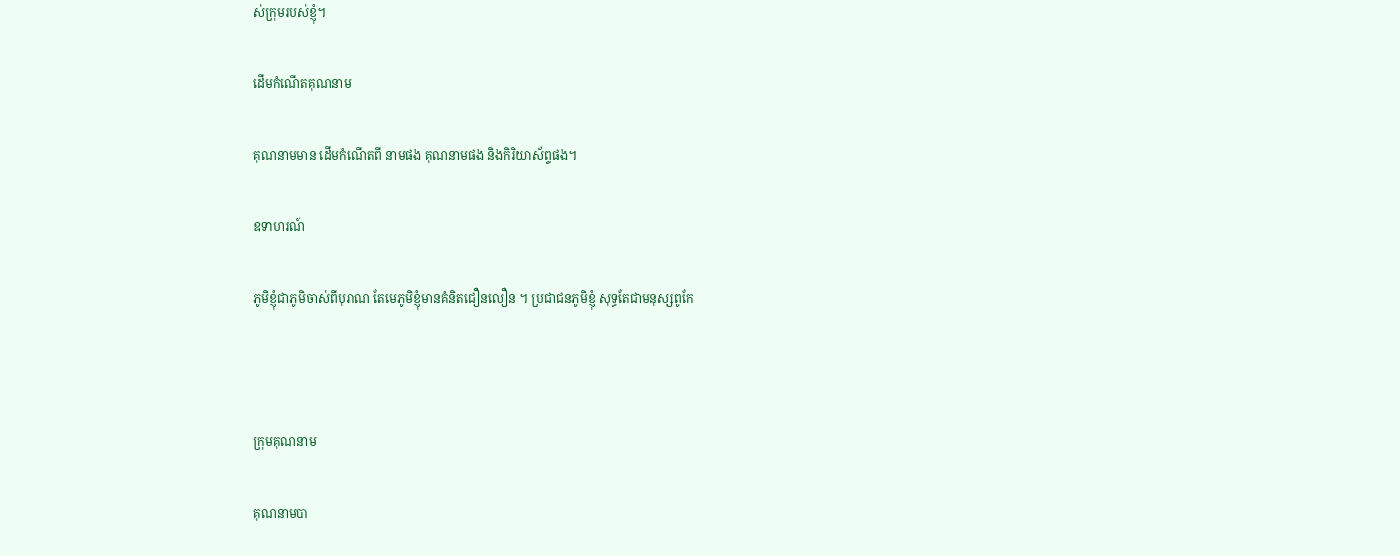ស់ក្រុមរបស់ខ្ញុំ។

ដើមកំណើតគុណនាម

គុណនាមមាន ដើមកំណើតពី នាមផង គុណនាមផង និងកិរិយាស័ព្ទផង។

ឧទាហរណ៍

ភូមិខ្ញុំជាភូមិចាស់ពីបុរាណ តែមេភូមិខ្ញុំមានគំនិតជឿនលឿន ។ ប្រជាជនភូមិខ្ញុំ សុទ្ធតែជាមនុស្សពូកែ



ក្រុមគុណនាម

គុណនាមបា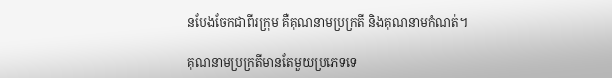នបែងចែកជាពីរក្រុម គឺគុណនាមប្រក្រតី និងគុណនាមកំណត់។

គុណនាមប្រក្រតីមានតែមួយប្រភេទទេ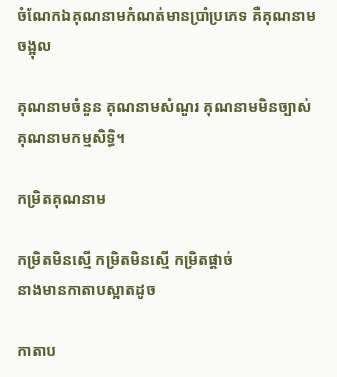ចំណែកឯគុណនាមកំណត់មានប្រាំប្រភេទ គឺគុណនាមចង្អុល

គុណនាមចំនួន គុណនាមសំណួរ គុណនាមមិនច្បាស់ គុណនាមកម្មសិទ្ធិ។

កម្រិតគុណនាម

កម្រិតមិនស្មើ កម្រិតមិនស្មើ កម្រិតផ្ដាច់
នាងមានកាតាបស្អាតដូច

កាតាប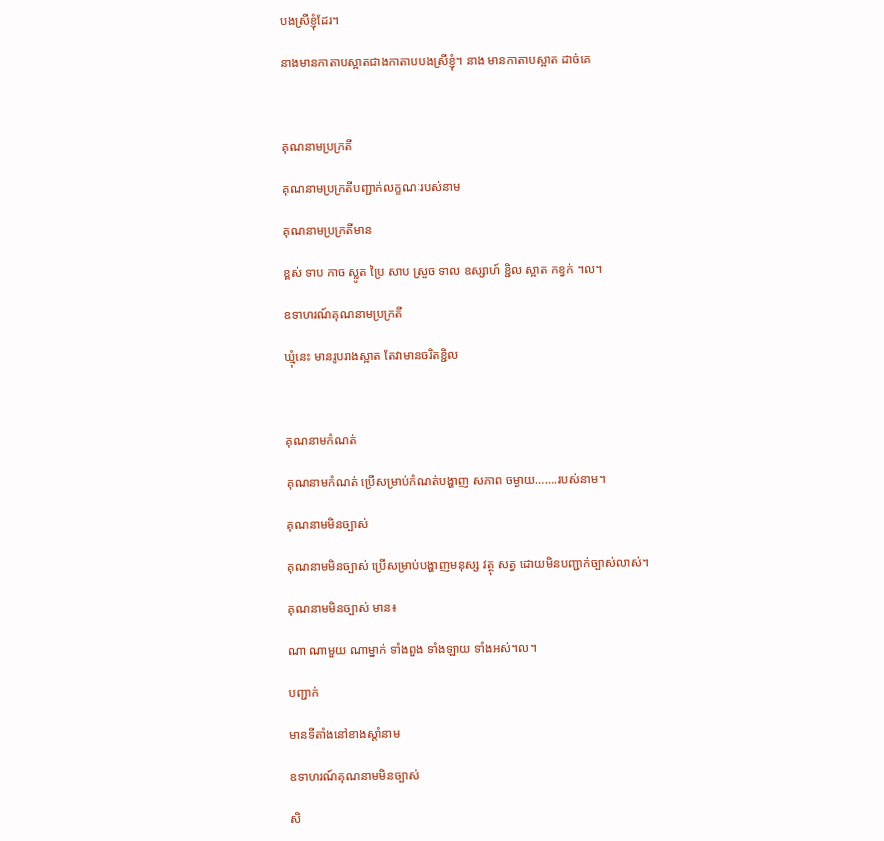បងស្រីខ្ញុំដែរ។

នាងមានកាតាបស្អាតជាងកាតាបបងស្រីខ្ញុំ។ នាង មានកាតាបស្អាត ដាច់គេ



គុណនាមប្រក្រតី

គុណនាមប្រក្រតីបញ្ជាក់លក្ខណៈរបស់នាម

គុណនាមប្រក្រតីមាន

ខ្ពស់ ទាប កាច ស្លូត ប្រៃ សាប ស្រួច ទាល ឧស្សាហ៍ ខ្ជិល ស្អាត កខ្វក់ ។ល។

ឧទាហរណ៍គុណនាមប្រក្រតី

ឃ្មុំនេះ មានរូបរាងស្អាត តែវាមានចរិតខ្ជិល



គុណនាមកំណត់

គុណនាមកំណត់ ប្រើសម្រាប់កំណត់បង្ហាញ សភាព ចម្ងាយ…….របស់នាម។

គុណនាមមិនច្បាស់

គុណនាមមិនច្បាស់ ប្រើសម្រាប់បង្ហាញមនុស្ស វត្ថុ សត្វ ដោយមិនបញ្ជាក់ច្បាស់លាស់។

គុណនាមមិនច្បាស់ មាន៖

ណា ណាមួយ ណាម្នាក់ ទាំងពួង ទាំងឡាយ ទាំងអស់។ល។

បញ្ជាក់

មានទីតាំងនៅខាងស្តាំនាម

ឧទាហរណ៍គុណនាមមិនច្បាស់

សិ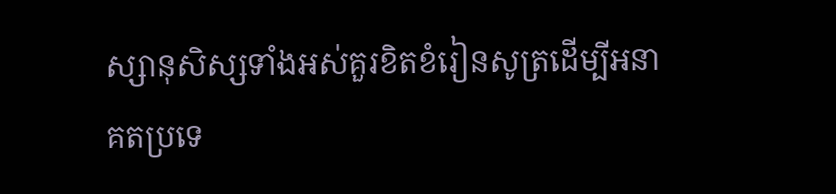ស្សានុសិស្សទាំងអស់គួរខិតខំរៀនសូត្រដើម្បីអនាគតប្រទេ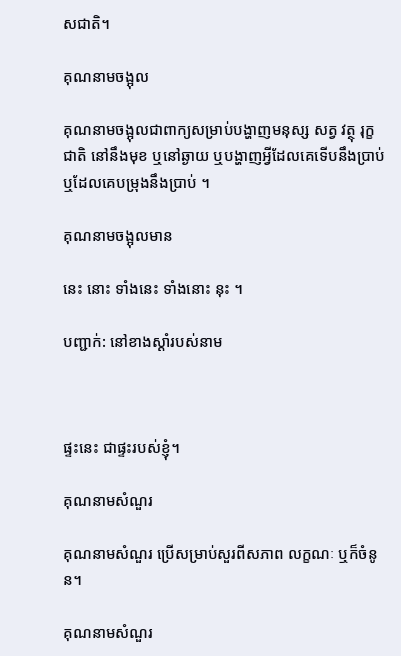សជាតិ។

គុណនាមចង្អុល

គុណនាមចង្អុលជាពាក្យសម្រាប់បង្ហាញមនុស្ស សត្វ វត្ថុ រុក្ខជាតិ នៅនឹងមុខ ឬនៅឆ្ងាយ ឬបង្ហាញអ្វីដែលគេទើបនឹងប្រាប់ ឬដែលគេបម្រុងនឹងប្រាប់ ។

គុណនាមចង្អុលមាន

នេះ នោះ ទាំងនេះ ទាំងនោះ នុះ ។

បញ្ជាក់: នៅខាងស្ដាំរបស់នាម



ផ្ទះនេះ ជាផ្ទះរបស់ខ្ញុំ។

គុណនាមសំណួរ

គុណនាមសំណួរ ប្រើសម្រាប់សួរពីសភាព លក្ខណៈ ឬក៏ចំនូន។

គុណនាមសំណួរ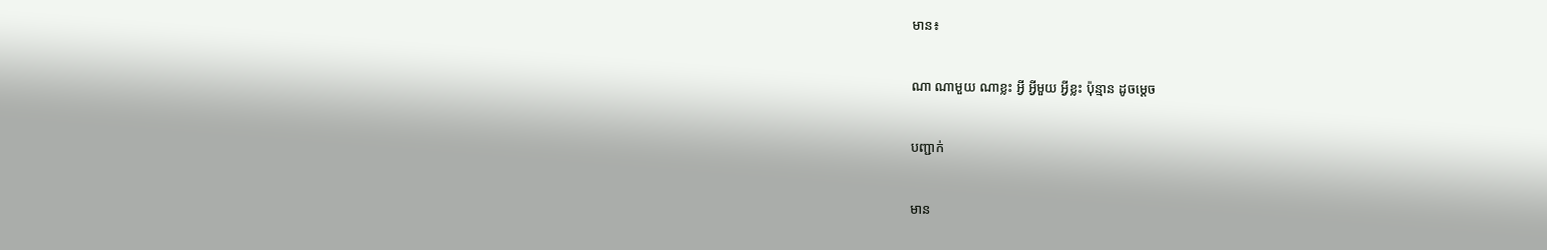មាន៖

ណា ណាមួយ ណាខ្លះ អ្វី អ្វីមួយ អ្វីខ្លះ ប៉ុន្មាន ដូចម្ដេច

បញ្ជាក់

មាន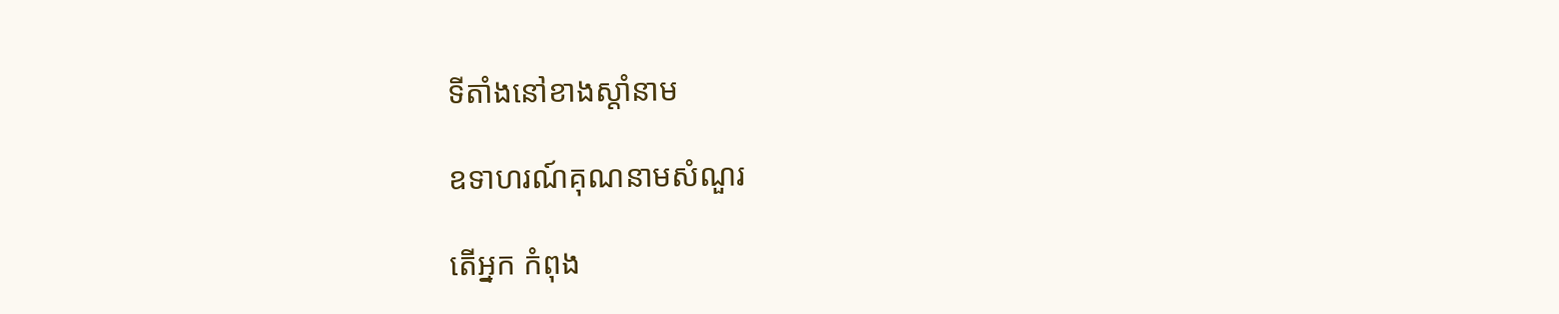ទីតាំងនៅខាងស្តាំនាម

ឧទាហរណ៍គុណនាមសំណួរ

តើអ្នក កំពុង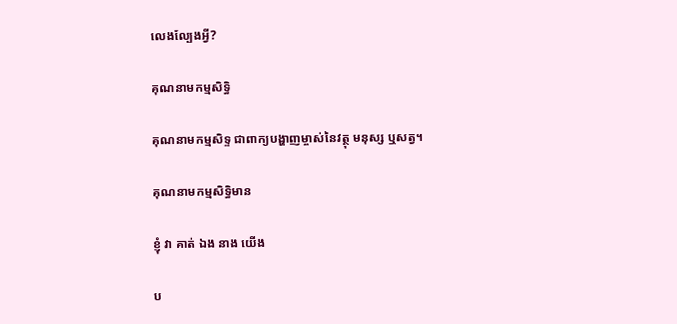លេងល្បែងអ្វី?

គុណនាមកម្មសិទ្ធិ

គុណនាមកម្មសិទ្ទ ជាពាក្យបង្ហាញម្ចាស់នៃវត្ថុ មនុស្ស ឬសត្វ។

គុណនាមកម្មសិទ្ធិមាន

ខ្ញុំ វា គាត់ ឯង នាង យើង

ប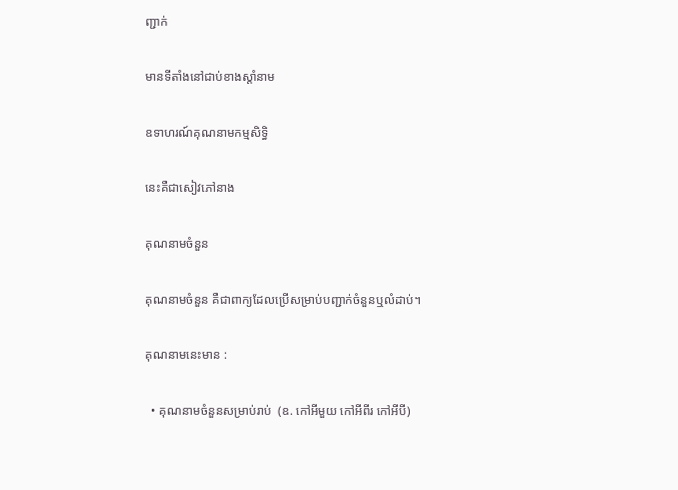ញ្ជាក់

មានទីតាំងនៅជាប់ខាងស្តាំនាម

ឧទាហរណ៍គុណនាមកម្មសិទ្ធិ

នេះគឺជាសៀវភៅនាង

គុណនាមចំនួន

គុណនាមចំនួន គឺជាពាក្យដែលប្រើសម្រាប់បញ្ជាក់ចំនួនឬលំដាប់។

គុណនាមនេះមាន :

  • គុណនាមចំនួនសម្រាប់រាប់  (ឧ. កៅអីមួយ កៅអីពីរ កៅអីបី)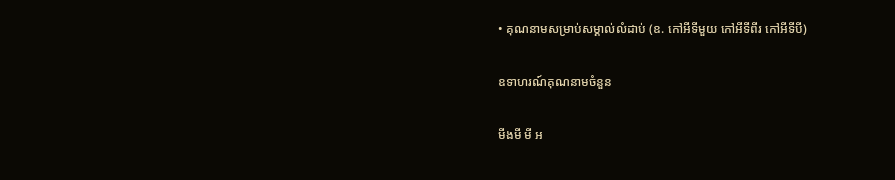• គុណនាមសម្រាប់សម្គាល់លំដាប់ (ឧ. កៅអីទីមួយ កៅអីទីពីរ កៅអីទីបី)

ឧទាហរណ៍គុណនាមចំនួន

មីងមី មី អ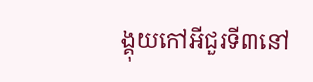ង្គុយកៅអីជួរទី៣នៅ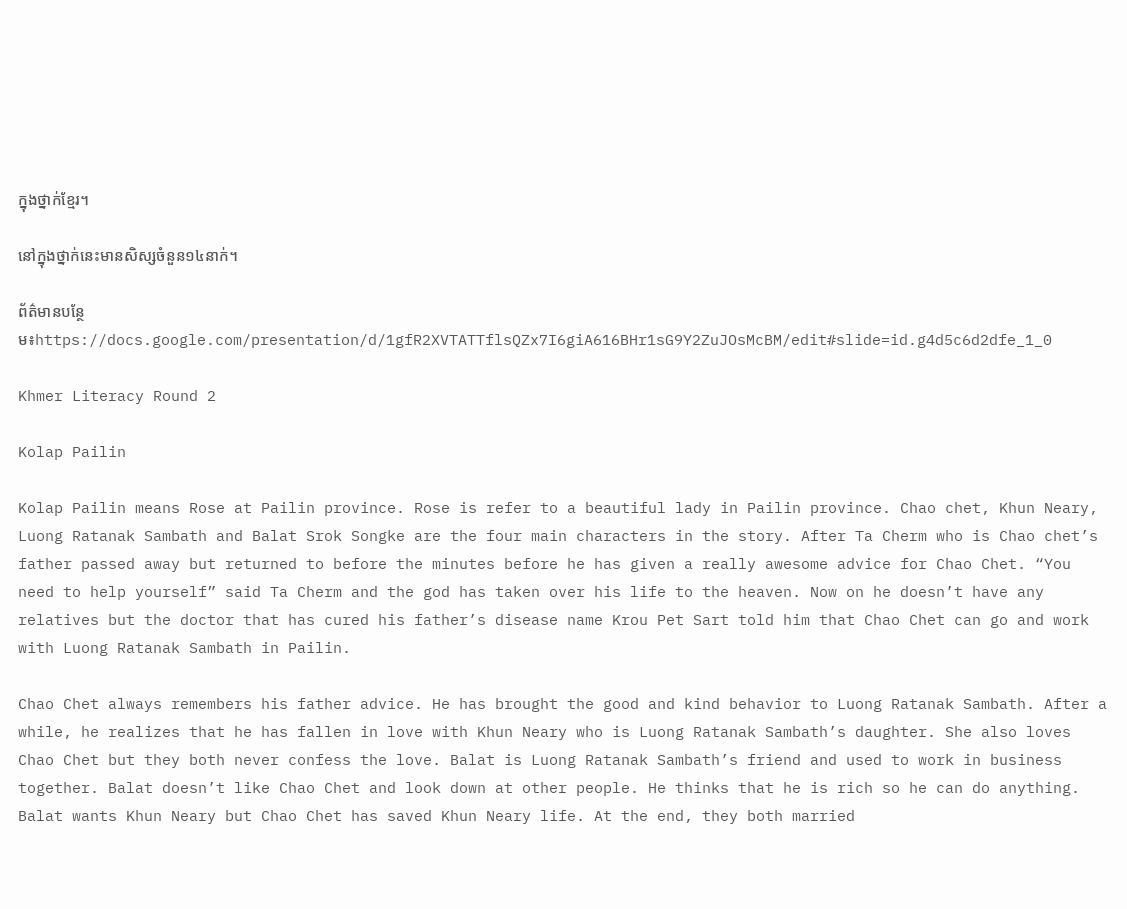ក្នុងថ្នាក់ខ្មែរ។

នៅក្នុងថ្នាក់នេះមានសិស្សចំនួន១៤នាក់។

ព័ត៌មានបន្ថែម៖https://docs.google.com/presentation/d/1gfR2XVTATTflsQZx7I6giA616BHr1sG9Y2ZuJOsMcBM/edit#slide=id.g4d5c6d2dfe_1_0

Khmer Literacy Round 2

Kolap Pailin

Kolap Pailin means Rose at Pailin province. Rose is refer to a beautiful lady in Pailin province. Chao chet, Khun Neary, Luong Ratanak Sambath and Balat Srok Songke are the four main characters in the story. After Ta Cherm who is Chao chet’s father passed away but returned to before the minutes before he has given a really awesome advice for Chao Chet. “You need to help yourself” said Ta Cherm and the god has taken over his life to the heaven. Now on he doesn’t have any relatives but the doctor that has cured his father’s disease name Krou Pet Sart told him that Chao Chet can go and work with Luong Ratanak Sambath in Pailin.

Chao Chet always remembers his father advice. He has brought the good and kind behavior to Luong Ratanak Sambath. After a while, he realizes that he has fallen in love with Khun Neary who is Luong Ratanak Sambath’s daughter. She also loves Chao Chet but they both never confess the love. Balat is Luong Ratanak Sambath’s friend and used to work in business together. Balat doesn’t like Chao Chet and look down at other people. He thinks that he is rich so he can do anything. Balat wants Khun Neary but Chao Chet has saved Khun Neary life. At the end, they both married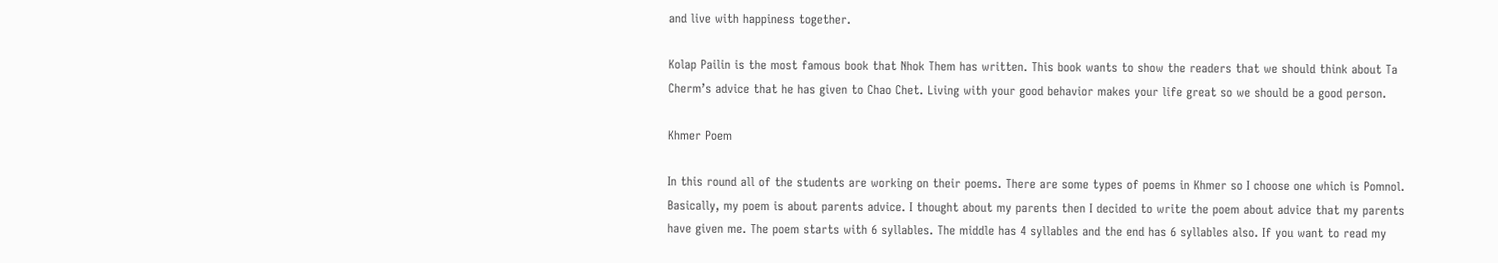and live with happiness together.

Kolap Pailin is the most famous book that Nhok Them has written. This book wants to show the readers that we should think about Ta Cherm’s advice that he has given to Chao Chet. Living with your good behavior makes your life great so we should be a good person.

Khmer Poem

In this round all of the students are working on their poems. There are some types of poems in Khmer so I choose one which is Pomnol. Basically, my poem is about parents advice. I thought about my parents then I decided to write the poem about advice that my parents have given me. The poem starts with 6 syllables. The middle has 4 syllables and the end has 6 syllables also. If you want to read my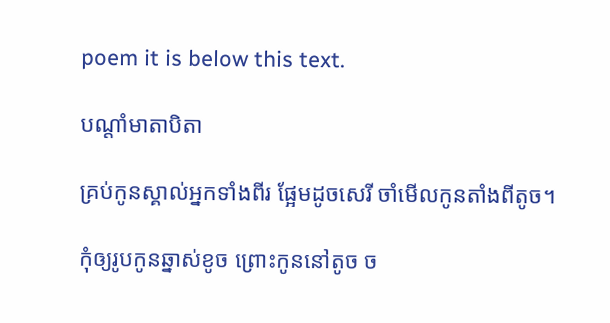poem it is below this text.

បណ្តាំមាតាបិតា

គ្រប់កូនស្គាល់អ្នកទាំងពីរ ផ្អែមដូចសេរី ចាំមើលកូនតាំងពីតូច។

កុំឲ្យរូបកូនឆ្នាស់ខូច ព្រោះកូននៅតូច ច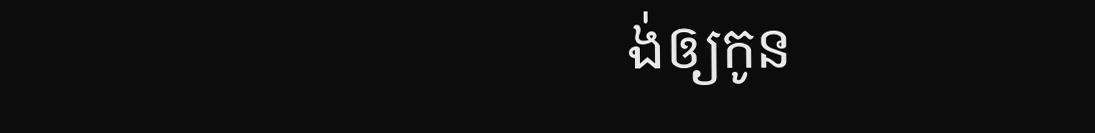ង់ឲ្យកូន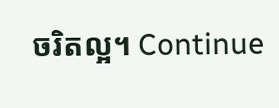ចរិតល្អ។ Continue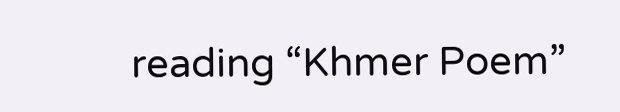reading “Khmer Poem”